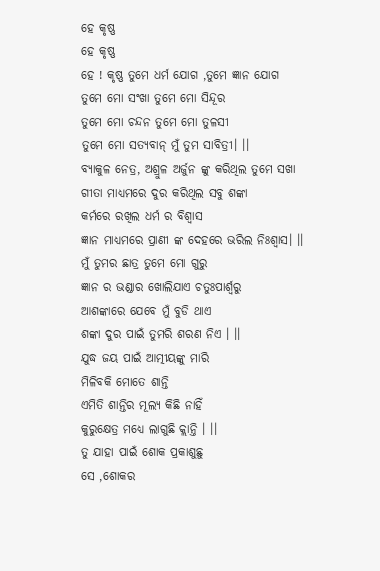ହେ କୃଷ୍ଣ
ହେ କୃଷ୍ଣ
ହେ ! କୃଷ୍ଣ ତୁମେ ଧର୍ମ ଯୋଗ ,ତୁମେ ଜ୍ଞାନ ଯୋଗ
ତୁମେ ମୋ ସଂଖା ତୁମେ ମୋ ସିନ୍ଦୂର
ତୁମେ ମୋ ଚନ୍ଦନ ତୁମେ ମୋ ତୁଳସୀ
ତୁମେ ମୋ ସତ୍ୟବାନ୍ ମୁଁ ତୁମ ସାବିତ୍ରୀ। ।।
ବ୍ୟାକୁଳ ନେତ୍ର, ଅଶ୍ରୁଳ ଅର୍ଜୁନ ଙ୍କୁ କରିଥିଲ ତୁମେ ସଖା
ଗୀତା ମାଧ୍ୟମରେ ଦୁର କରିଥିଲ ସବୁ ଶଙ୍କା
କର୍ମରେ ରଖିଲ ଧର୍ମ ର ବିଶ୍ବାସ
ଜ୍ଞାନ ମାଧ୍ୟମରେ ପ୍ରାଣୀ ଙ୍କ ଦେହରେ ଭରିଲ ନିଃଶ୍ବାସ। ।।
ମୁଁ ତୁମର ଛାତ୍ର ତୁମେ ମୋ ଗୁରୁ
ଜ୍ଞାନ ର ଭଣ୍ଡାର ଖୋଲିଯାଏ ଚତୁଃପାର୍ଶ୍ଵରୁ
ଆଶଙ୍କାରେ ଯେବେ ମୁଁ ବୁଡି ଥାଏ
ଶଙ୍କା ଦୁର ପାଇଁ ତୁମରି ଶରଣ ନିଏ । ।।
ଯୁଦ୍ଧ ଜୟ ପାଇଁ ଆତ୍ମୀୟଙ୍କୁ ମାରି
ମିଳିବକି ମୋତେ ଶାନ୍ତି
ଏମିତି ଶାନ୍ତିର ମୂଲ୍ୟ କିଛି ନାହିଁ
କୁରୁକ୍ଷେତ୍ର ମଧ୍ୟେ ଲାଗୁଛି କ୍ଲାନ୍ତି । ।।
ତୁ ଯାହା ପାଇଁ ଶୋକ ପ୍ରକାଶୁଛୁ
ସେ ,ଶୋକର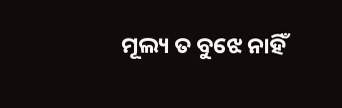ମୂଲ୍ୟ ତ ବୁଝେ ନାହିଁ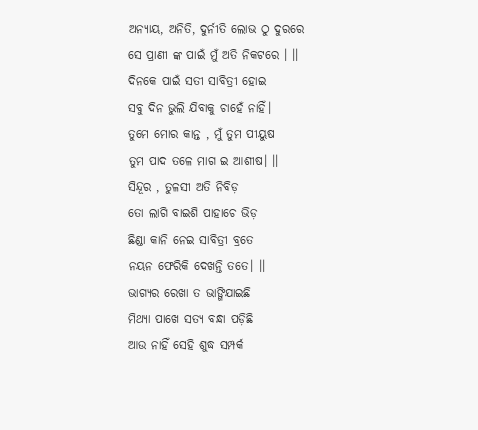ଅନ୍ୟାୟ, ଅନିତି, ଦୁର୍ନୀତି ଲୋଭ ଠୁ ଦୁରରେ
ସେ ପ୍ରାଣୀ ଙ୍କ ପାଇଁ ମୁଁ ଅତି ନିକଟରେ । ।।
ଦିନକେ ପାଇଁ ସତୀ ସାବିତ୍ରୀ ହୋଇ
ସବୁ ଦିନ ଭୁଲି ଯିବାକୁ ଚାହେଁ ନାହିଁ।
ତୁମେ ମୋର କାନ୍ତ , ମୁଁ ତୁମ ପୀୟୁଷ
ତୁମ ପାଦ ତଳେ ମାଗ ଇ ଆଶୀଷ। ।।
ସିନ୍ଦୂର , ତୁଳସୀ ଅତି ନିବିଡ଼
ତୋ ଲାଗି ବାଇଶି ପାହାଚେ ଭିଡ଼
ଛିଣ୍ଡା କାନି ନେଇ ସାବିତ୍ରୀ ବ୍ରତେ
ନୟନ ଫେରିକି ଦେଖନ୍ତି ତତେ। ।।
ଭାଗ୍ୟର ରେଖା ତ ଭାଙ୍ଗିଯାଇଛି
ମିଥ୍ୟା ପାଖେ ସତ୍ୟ ବନ୍ଧା ପଡ଼ିଛି
ଆଉ ନାହିଁ ସେହି ଶୁଦ୍ଧ ସମ୍ପର୍କ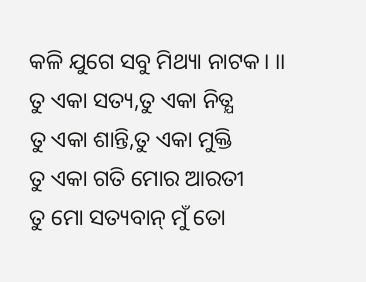କଳି ଯୁଗେ ସବୁ ମିଥ୍ୟା ନାଟକ। ।।
ତୁ ଏକା ସତ୍ୟ,ତୁ ଏକା ନିତ୍ଯ
ତୁ ଏକା ଶାନ୍ତି,ତୁ ଏକା ମୁକ୍ତି
ତୁ ଏକା ଗତି ମୋର ଆରତୀ
ତୁ ମୋ ସତ୍ୟବାନ୍ ମୁଁ ତୋ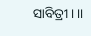ସାବିତ୍ରୀ। ।।